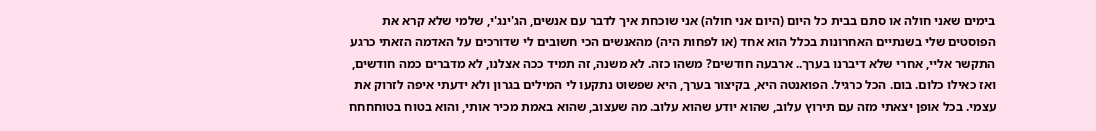בימים שאני חולה או סתם בבית כל היום (היום אני חולה) אני שוכחת איך לדבר עם אנשים, הג'ינג'י, שלמי שלא קרא את הפוסטים שלי בשנתיים האחרונות בכלל הוא אחד (או לפחות היה) מהאנשים הכי חשובים לי שדורכים על האדמה הזאתי כרגע התקשר אליי, אחרי שלא דיברנו בערך.. ארבעה חודשים? משהו כזה. לא משנה, זה תמיד ככה אצלנו, לא מדברים כמה חודשים, ואז כאילו כלום. בום. הכל כרגיל. הפואנטה היא, בקיצור בערך, היא שפשוט נתקעו לי המילים בגרון ולא ידעתי איפה לזרוק את עצמי. בכל אופן יצאתי מזה עם תירוץ עלוב, שהוא יודע שהוא עלוב. מה שעצוב, שהוא באמת מכיר אותי, והוא בטוח בטוחחחח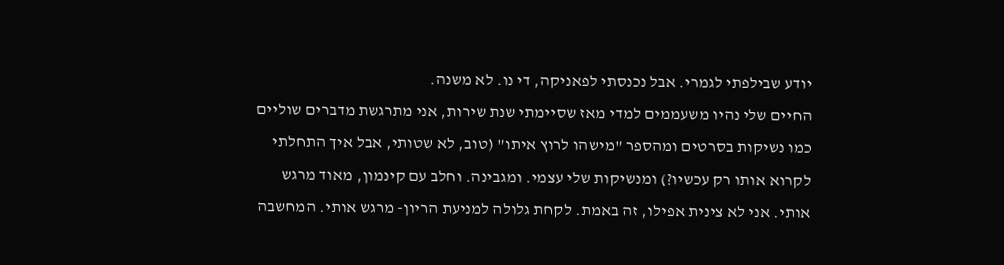יודע שבילפתי לגמרי. אבל נכנסתי לפאניקה, די נו. לא משנה.
החיים שלי נהיו משעממים למדי מאז שסיימתי שנת שירות, אני מתרגשת מדברים שוליים כמו נשיקות בסרטים ומהספר "מישהו לרוץ איתו" (טוב, לא שטותי, אבל איך התחלתי לקרוא אותו רק עכשיו?) ומנשיקות שלי עצמי. ומגבינה. וחלב עם קינמון, מאוד מרגש אותי. אני לא צינית אפילו, זה באמת. לקחת גלולה למניעת הריון- מרגש אותי. המחשבה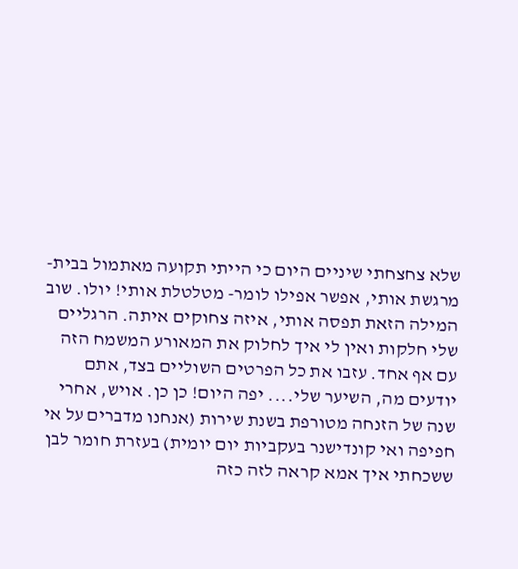שלא צחצחתי שיניים היום כי הייתי תקועה מאתמול בבית- מרגשת אותי, אפשר אפילו לומר- מטלטלת אותי! יולו. שוב המילה הזאת תפסה אותי, איזה צחוקים איתה. הרגליים שלי חלקות ואין לי איך לחלוק את המאורע המשמח הזה עם אף אחד. עזבו את כל הפרטים השוליים בצד, אתם יודעים מה, השיער שלי.... יפה היום! כן כן. אויש, אחרי שנה של הזנחה מטורפת בשנת שירות (אנחנו מדברים על אי חפיפה ואי קונדישנר בעקביות יום יומית) בעזרת חומר לבן ששכחתי איך אמא קראה לזה כזה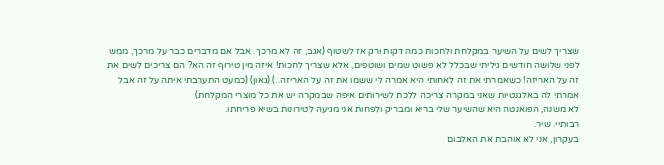שצריך לשים על השיער במקלחת ולחכות כמה דקות ורק אז לשטוף (אגב, זה לא מרכך. אבל אם מדברים כבר על מרכך, ממש לפני שלושה חודשים גיליתי שבכלל לא פשוט שמים ושוטפים, אלא שצריך לחכות! איזה מין טירוף זה הא? הם צריכים לשים את זה על האריזה! כשאמרתי את זה לאחותי היא אמרה לי ששמו את זה על האריזה..) (גאון) (כמעט התערבתי איתה על זה אבל אמרתי לה באלגנטיות שאני במקרה צריכה ללכת לשירותים איפה שבמקרה יש את כל מוצרי המקלחת)
לא משנה, הפואנטה היא שהשיער שלי בריא ומבריק ולפחות אני מגיעה לטירונות בשיא פריחתו.
רבותיי. שיר.
בעקרון, אני לא אוהבת את האלבום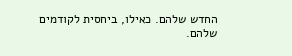החדש שלהם. כאילו, ביחסית לקודמים שלהם.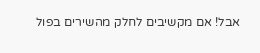אבל! אם מקשיבים לחלק מהשירים בפול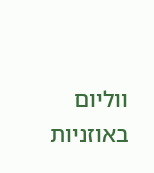ווליום באוזניות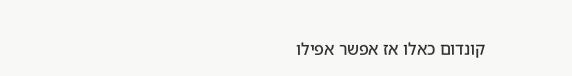קונדום כאלו אז אפשר אפילו